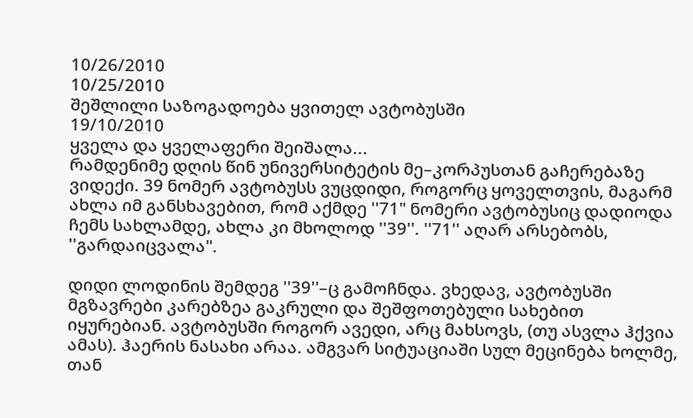10/26/2010
10/25/2010
შეშლილი საზოგადოება ყვითელ ავტობუსში
19/10/2010
ყველა და ყველაფერი შეიშალა...
რამდენიმე დღის წინ უნივერსიტეტის მე–კორპუსთან გაჩერებაზე ვიდექი. 39 ნომერ ავტობუსს ვუცდიდი, როგორც ყოველთვის, მაგარმ ახლა იმ განსხავებით, რომ აქმდე ''71" ნომერი ავტობუსიც დადიოდა ჩემს სახლამდე, ახლა კი მხოლოდ ''39''. ''71'' აღარ არსებობს, ''გარდაიცვალა".

დიდი ლოდინის შემდეგ ''39''–ც გამოჩნდა. ვხედავ, ავტობუსში მგზავრები კარებზეა გაკრული და შეშფოთებული სახებით იყურებიან. ავტობუსში როგორ ავედი, არც მახსოვს, (თუ ასვლა ჰქვია ამას). ჰაერის ნასახი არაა. ამგვარ სიტუაციაში სულ მეცინება ხოლმე, თან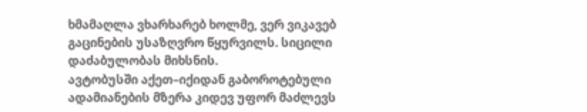ხმამაღლა ვხარხარებ ხოლმე, ვერ ვიკავებ გაცინების უსაზღვრო წყურვილს. სიცილი დაძაბულობას მიხსნის.
ავტობუსში აქეთ–იქიდან გაბოროტებული ადამიანების მზერა კიდევ უფორ მაძლევს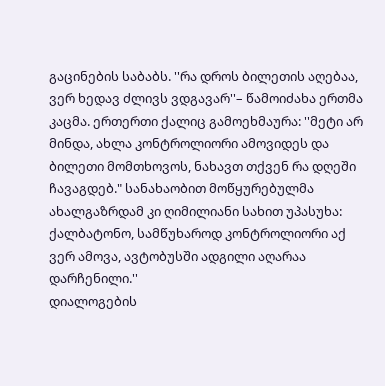გაცინების საბაბს. ''რა დროს ბილეთის აღებაა, ვერ ხედავ ძლივს ვდგავარ''– წამოიძახა ერთმა კაცმა. ერთერთი ქალიც გამოეხმაურა: ''მეტი არ მინდა, ახლა კონტროლიორი ამოვიდეს და ბილეთი მომთხოვოს, ნახავთ თქვენ რა დღეში ჩავაგდებ." სანახაობით მოწყურებულმა ახალგაზრდამ კი ღიმილიანი სახით უპასუხა: ქალბატონო, სამწუხაროდ კონტროლიორი აქ ვერ ამოვა, ავტობუსში ადგილი აღარაა დარჩენილი.''
დიალოგების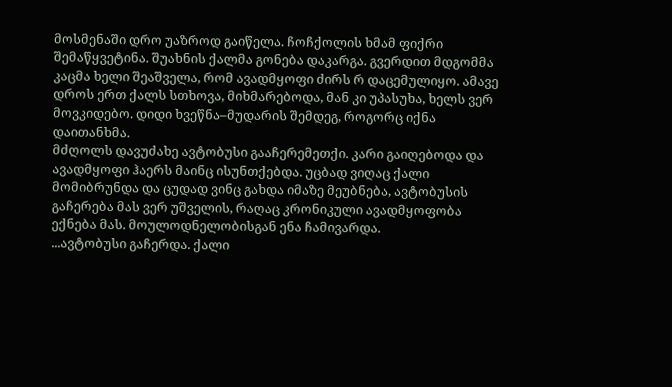მოსმენაში დრო უაზროდ გაიწელა. ჩოჩქოლის ხმამ ფიქრი შემაწყვეტინა. შუახნის ქალმა გონება დაკარგა. გვერდით მდგომმა კაცმა ხელი შეაშველა, რომ ავადმყოფი ძირს რ დაცემულიყო. ამავე დროს ერთ ქალს სთხოვა, მიხმარებოდა, მან კი უპასუხა, ხელს ვერ მოვკიდებო. დიდი ხვეწნა–მუდარის შემდეგ, როგორც იქნა დაითანხმა.
მძღოლს დავუძახე ავტობუსი გააჩერემეთქი. კარი გაიღებოდა და ავადმყოფი ჰაერს მაინც ისუნთქებდა. უცბად ვიღაც ქალი მომიბრუნდა და ცუდად ვინც გახდა იმაზე მეუბნება, ავტობუსის გაჩერება მას ვერ უშველის, რაღაც კრონიკული ავადმყოფობა ექნება მას. მოულოდნელობისგან ენა ჩამივარდა.
...ავტობუსი გაჩერდა. ქალი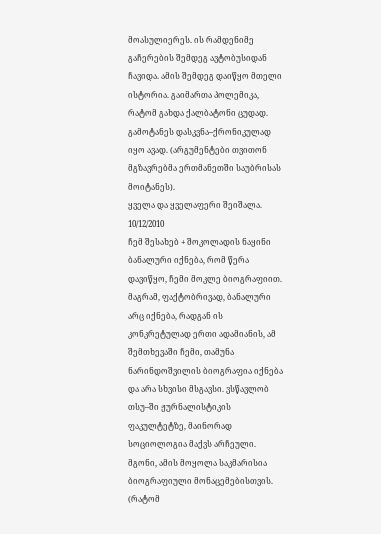მოასულიერეს. ის რამდენიმე გაჩერების შემდეგ ავტობუსიდან ჩავიდა. ამის შემდეგ დაიწყო მთელი ისტორია. გაიმართა პოლემიკა, რატომ გახდა ქალბატონი ცუდად. გამოტანეს დასკვნა–ქრონიკულად იყო ავად. (არგუმენტები თვითონ მგზავრებმა ერთმანეთში საუბრისას მოიტანეს).
ყველა და ყველაფერი შეიშალა.
10/12/2010
ჩემ შესახებ + შოკოლადის ნაყინი
ბანალური იქნება, რომ წერა დავიწყო, ჩემი მოკლე ბიოგრაფიით. მაგრამ, ფაქტობრივად, ბანალური არც იქნება, რადგან ის კონკრეტულად ერთი ადამიანის, ამ შემთხევაში ჩემი, თამუნა ნარინდოშვილის ბიოგრაფია იქნება და არა სხვისი მსგავსი. ვსწავლობ თსუ–ში ჟურნალისტიკის ფაკულტეტზე, მაინორად სოციოლოგია მაქვს არჩეული. მგონი, ამის მოყოლა საკმარისია ბიოგრაფიული მონაცემებისთვის. (რატომ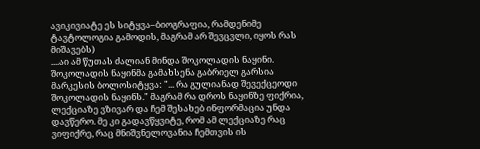ავიკივიატე ეს სიტყვა–ბიოგრაფია, რამდენიმე ტავტოლოგია გამოდის, მაგრამ არ შევცვლი, იყოს რას მიშავებს)
....აი ამ წუთას ძალიან მინდა შოკოლადის ნაყინი.
შოკოლადის ნაყინმა გამახსენა გაბრიელ გარსია მარკესის ბოლოსიტყვა: "... რა გულიანად შევექცეოდი შოკოლადის ნაყინს." მაგრამ რა დროს ნაყინზე ფიქრია, ლექციაზე ვზივარ და ჩემ შესახებ ინფორმაცია უნდა დავწერო. მე კი გადავწყვიტე, რომ ამ ლექციაზე რაც ვიფიქრე, რაც მნიშვნელოვანია ჩემთვის ის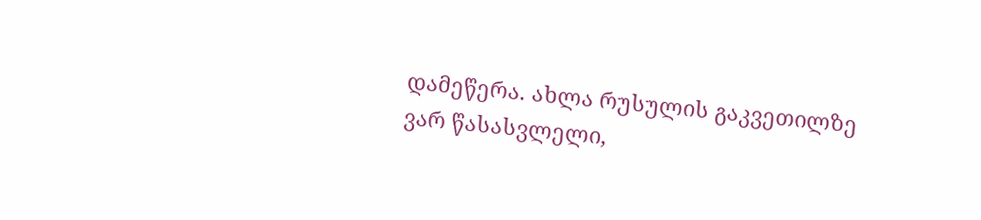დამეწერა. ახლა რუსულის გაკვეთილზე ვარ წასასვლელი,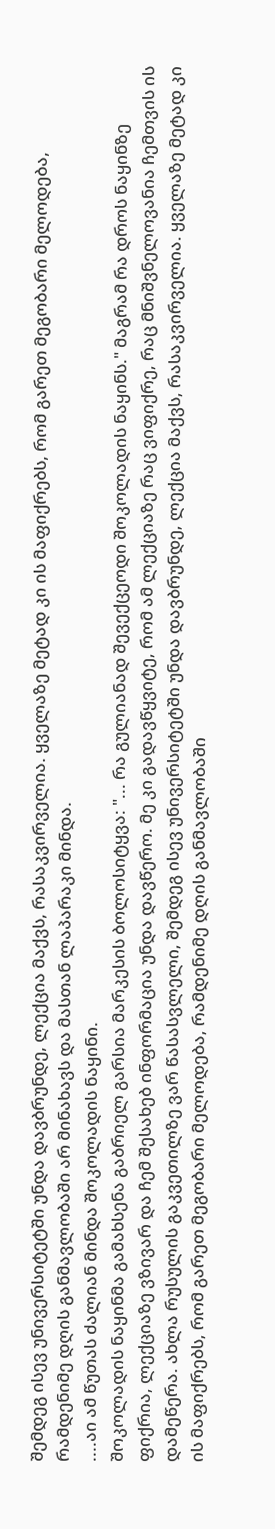შემდეგ ისევ უნივერსიტეტში უნდა დავბრუნდე, ლექცია მაქვს, რასაკვირველია. ყველაზე მეტად კი ის მაფიქრებს, რომ გარეთ მეგობარი მელოდება, რამდენიმე დღის განმავლობაში არ მინახავს და მასთან ლაპარაკი მინდა.
....აი ამ წუთას ძალიან მინდა შოკოლადის ნაყინი.
შოკოლადის ნაყინმა გამახსენა გაბრიელ გარსია მარკესის ბოლოსიტყვა: "... რა გულიანად შევექცეოდი შოკოლადის ნაყინს." მაგრამ რა დროს ნაყინზე ფიქრია, ლექციაზე ვზივარ და ჩემ შესახებ ინფორმაცია უნდა დავწერო. მე კი გადავწყვიტე, რომ ამ ლექციაზე რაც ვიფიქრე, რაც მნიშვნელოვანია ჩემთვის ის დამეწერა. ახლა რუსულის გაკვეთილზე ვარ წასასვლელი, შემდეგ ისევ უნივერსიტეტში უნდა დავბრუნდე, ლექცია მაქვს, რასაკვირველია. ყველაზე მეტად კი ის მაფიქრებს, რომ გარეთ მეგობარი მელოდება, რამდენიმე დღის განმავლობაში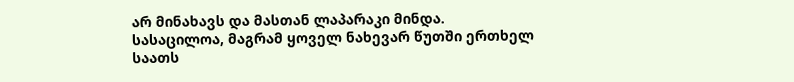არ მინახავს და მასთან ლაპარაკი მინდა.
სასაცილოა, მაგრამ ყოველ ნახევარ წუთში ერთხელ საათს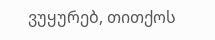ვუყურებ, თითქოს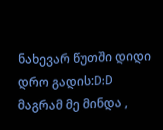ნახევარ წუთში დიდი დრო გადის:D:D მაგრამ მე მინდა ,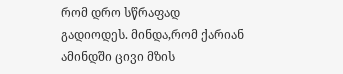რომ დრო სწრაფად გადიოდეს. მინდა,რომ ქარიან ამინდში ცივი მზის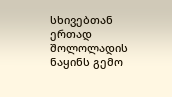სხივებთან ერთად შოლოლადის ნაყინს გემო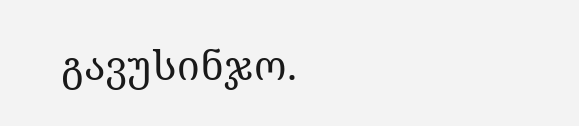გავუსინჯო.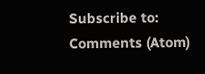Subscribe to:
Comments (Atom)